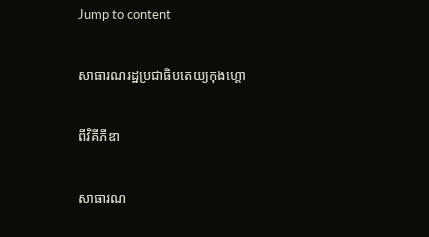Jump to content

សាធារណរដ្ឋប្រជាធិបតេយ្យកុងហ្គោ

ពីវិគីភីឌា

សាធារណ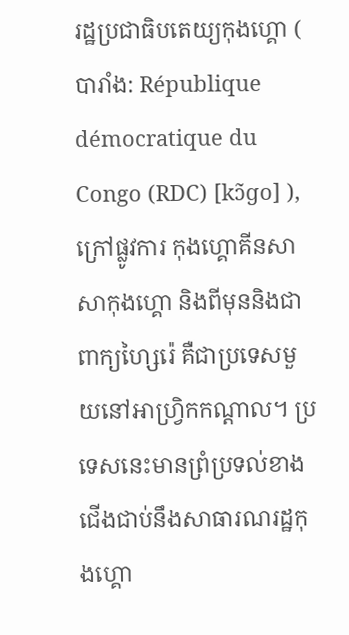រដ្ឋប្រជាធិបតេយ្យកុងហ្គោ ( បារាំង: République démocratique du Congo (RDC) [kɔ̃ɡo] ), ក្រៅផ្លូវការ កុងហ្គោគីនសាសាកុងហ្គោ និងពីមុននិងជាពាក្យហ្សៃរ៉េ គឺជាប្រទេសមួយនៅអាហ្វ្រិកកណ្តាល។ ប្រទេសនេះមានព្រំប្រទល់ខាងជើងជាប់នឹងសាធារណរដ្ឋកុងហ្គោ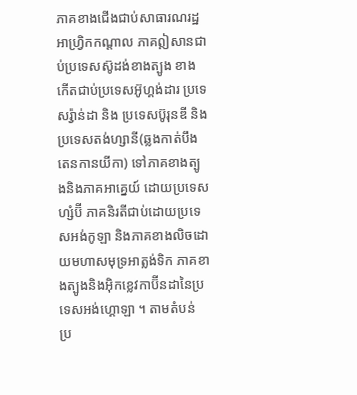ភាគខាងជើងជាប់សាធារណរដ្ឋអាហ្វ្រិកកណ្តាល ភាគឦសានជាប់ប្រទេសស៊ូដង់ខាងត្បូង ខាងកើតជាប់ប្រទេសអ៊ូហ្គង់ដារ ប្រទេសរ៉្វាន់ដា និង ប្រទេសប៊ូរុនឌី និង ប្រទេសតង់ហ្សានី(ឆ្លងកាត់បឹងតេនកានយីកា) ទៅភាគខាងត្បូងនិងភាគអាគ្នេយ៍ ដោយប្រទេសហ្សំប៊ី ភាគនិរតីជាប់ដោយប្រទេសអង់កូឡា និងភាគខាងលិចដោយមហាសមុទ្រអាត្លង់ទិក ភាគខាងត្បូងនិងអ៊ិកខ្លេវកាប៊ីនដានៃប្រទេសអង់ហ្គោឡា ។ តាមតំបន់ ប្រ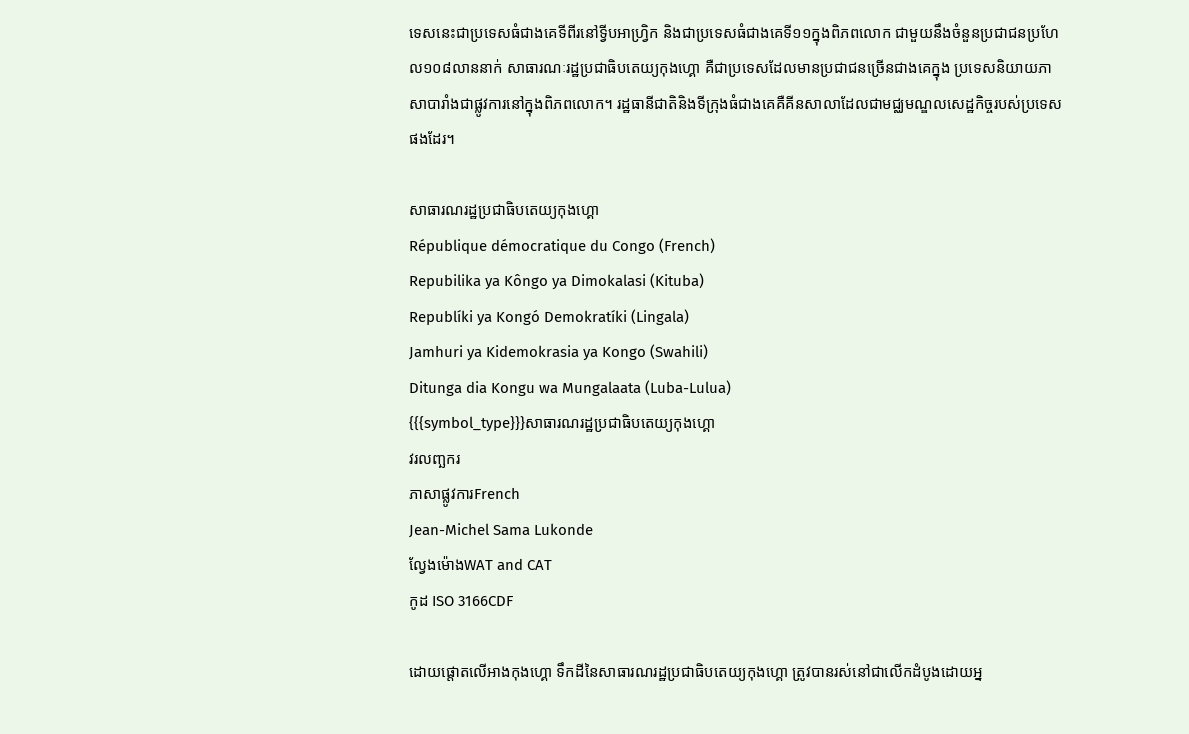ទេសនេះជាប្រទេសធំជាងគេទីពីរនៅទ្វីបអាហ្វ្រិក និងជាប្រទេសធំជាងគេទី១១ក្នុងពិភពលោក ជាមួយនឹងចំនួនប្រជាជនប្រហែល១០៨លាននាក់ សាធារណៈរដ្ឋប្រជាធិបតេយ្យកុងហ្គោ គឺជាប្រទេសដែលមានប្រជាជនច្រើនជាងគេក្នុង ប្រទេសនិយាយភាសាបារាំងជាផ្លូវការនៅក្នុងពិភពលោក។ រដ្ឋធានីជាតិនិងទីក្រុងធំជាងគេគឺគីនសាលាដែលជាមជ្ឈមណ្ឌលសេដ្ឋកិច្ចរបស់ប្រទេសផងដែរ។

សាធារណរដ្ឋប្រជាធិបតេយ្យកុងហ្គោ
République démocratique du Congo (French)
Repubilika ya Kôngo ya Dimokalasi (Kituba)
Republíki ya Kongó Demokratíki (Lingala)
Jamhuri ya Kidemokrasia ya Kongo (Swahili)
Ditunga dia Kongu wa Mungalaata (Luba-Lulua)
{{{symbol_type}}}សាធារណរដ្ឋប្រជាធិបតេយ្យកុងហ្គោ
វរលញ្ឆករ
ភាសាផ្លូវការFrench
Jean-Michel Sama Lukonde
ល្វែងម៉ោងWAT and CAT
កូដ ISO 3166CDF

ដោយផ្តោតលើអាងកុងហ្គោ ទឹកដីនៃសាធារណរដ្ឋប្រជាធិបតេយ្យកុងហ្គោ ត្រូវបានរស់នៅជាលើកដំបូងដោយអ្ន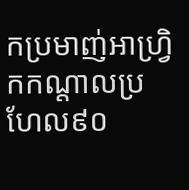កប្រមាញ់អាហ្វ្រិកកណ្តាលប្រហែល៩០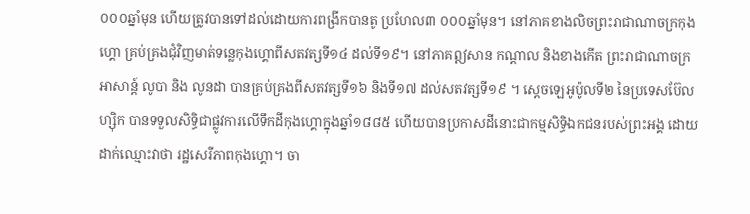០០០ឆ្នាំមុន ហើយត្រូវបានទៅដល់ដោយការពង្រីកបានតូ ប្រហែល៣ ០០០ឆ្នាំមុន។ នៅភាគខាងលិចព្រះរាជាណាចក្រកុងហ្គោ គ្រប់គ្រងជុំវិញមាត់ទន្លេកុងហ្គោពីសតវត្សទី១៤ ដល់ទី១៩។ នៅភាគឦសាន កណ្តាល និងខាងកើត ព្រះរាជាណាចក្រ អាសាន្ត៍ លូបា និង លូនដា បានគ្រប់គ្រងពីសតវត្សទី១៦ និងទី១៧ ដល់សតវត្សទី១៩ ។ ស្តេចឡេអូប៉ូលទី២ នៃប្រទេសប៊ែលហ្ស៊ិក បានទទួលសិទ្ធិជាផ្លូវការលើទឹកដីកុងហ្គោក្នុងឆ្នាំ១៨៨៥ ហើយបានប្រកាសដីនោះជាកម្មសិទ្ធិឯកជនរបស់ព្រះអង្គ ដោយដាក់ឈ្មោះវាថា រដ្ឋសេរីភាពកុងហ្គោ។ ចា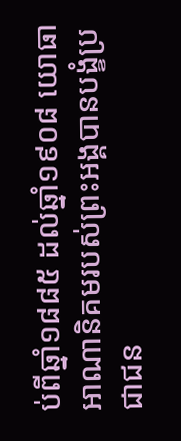ប់ពីឆ្នាំ១៨៨៥ ដល់ឆ្នាំ១៩០៨ យោធាអាណានិគមរបស់ព្រះអង្គបានបង្ខំប្រជាជន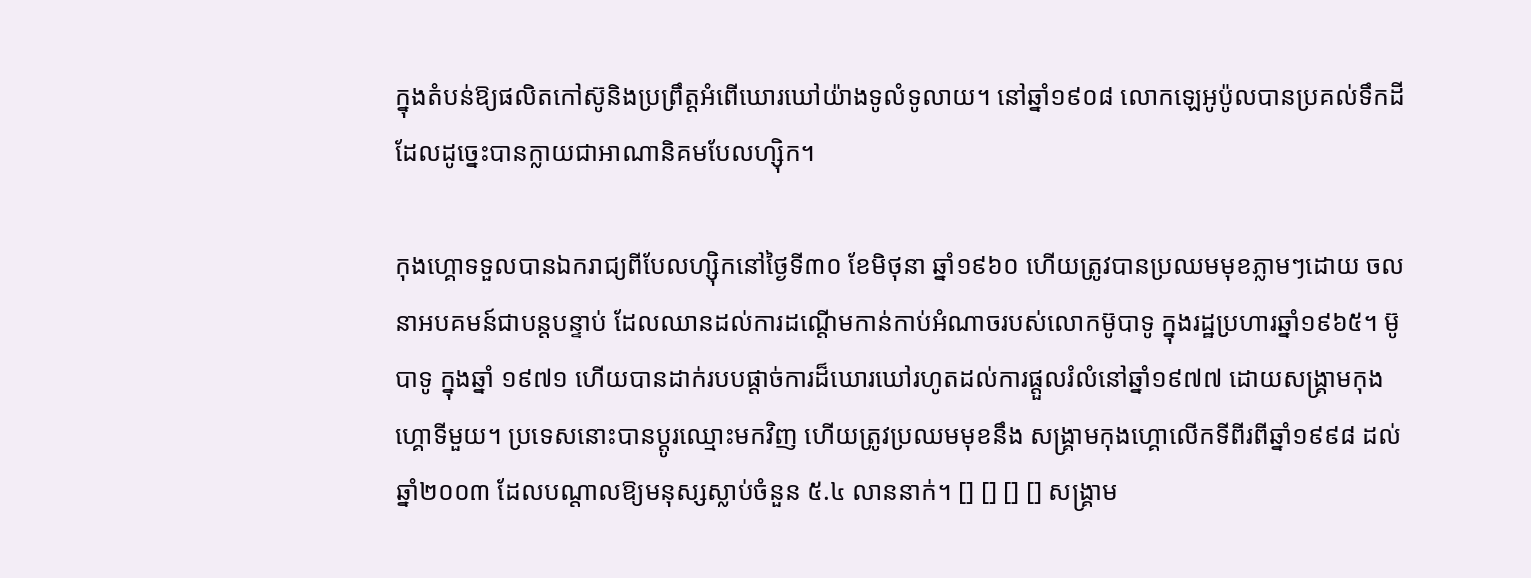ក្នុងតំបន់ឱ្យផលិតកៅស៊ូនិងប្រព្រឹត្តអំពើឃោរឃៅយ៉ាងទូលំទូលាយ។ នៅឆ្នាំ១៩០៨ លោកឡេអូប៉ូលបានប្រគល់ទឹកដី ដែលដូច្នេះបានក្លាយជាអាណានិគមបែលហ្ស៊ិក។

កុងហ្គោទទួលបានឯករាជ្យពីបែលហ្ស៊ិកនៅថ្ងៃទី៣០ ខែមិថុនា ឆ្នាំ១៩៦០ ហើយត្រូវបានប្រឈមមុខភ្លាមៗដោយ ចលនាអបគមន៍ជាបន្តបន្ទាប់ ដែលឈានដល់ការដណ្តើមកាន់កាប់អំណាចរបស់លោកម៊ូបាទូ ក្នុងរដ្ឋប្រហារឆ្នាំ១៩៦៥។ ម៊ូបាទូ ក្នុងឆ្នាំ ១៩៧១ ហើយបានដាក់របបផ្តាច់ការដ៏ឃោរឃៅរហូតដល់ការផ្តួលរំលំនៅឆ្នាំ១៩៧៧ ដោយសង្រ្គាមកុងហ្គោទីមួយ។ ប្រទេសនោះបានប្តូរឈ្មោះមកវិញ ហើយត្រូវប្រឈមមុខនឹង សង្រ្គាមកុងហ្គោលើកទីពីរពីឆ្នាំ១៩៩៨ ដល់ឆ្នាំ២០០៣ ដែលបណ្តាលឱ្យមនុស្សស្លាប់ចំនួន ៥.៤ លាននាក់។ [] [] [] [] សង្រ្គាម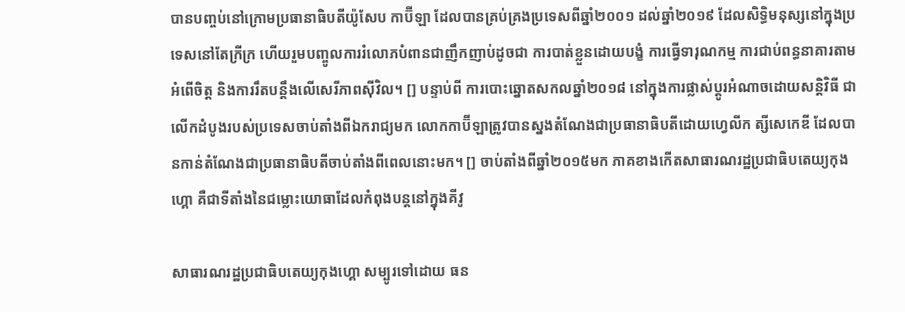បានបញ្ចប់នៅក្រោមប្រធានាធិបតីយ៉ូសែប កាប៊ីឡា ដែលបានគ្រប់គ្រងប្រទេសពីឆ្នាំ២០០១ ដល់ឆ្នាំ២០១៩ ដែលសិទ្ធិមនុស្សនៅក្នុងប្រទេសនៅតែក្រីក្រ ហើយរួមបញ្ចូលការរំលោភបំពានជាញឹកញាប់ដូចជា ការបាត់ខ្លួនដោយបង្ខំ ការធ្វើទារុណកម្ម ការជាប់ពន្ធនាគារតាមអំពើចិត្ត និងការរឹតបន្តឹងលើសេរីភាពស៊ីវិល។ [] បន្ទាប់ពី ការបោះឆ្នោតសកលឆ្នាំ២០១៨ នៅក្នុងការផ្លាស់ប្តូរអំណាចដោយសន្តិវិធី ជាលើកដំបូងរបស់ប្រទេសចាប់តាំងពីឯករាជ្យមក លោកកាប៊ីឡាត្រូវបានស្នងតំណែងជាប្រធានាធិបតីដោយហ្វេលីក ត្សីសេកេឌី ដែលបានកាន់តំណែងជាប្រធានាធិបតីចាប់តាំងពីពេលនោះមក។ [] ចាប់តាំងពីឆ្នាំ២០១៥មក ភាគខាងកើតសាធារណរដ្ឋប្រជាធិបតេយ្យកុងហ្គោ គឺជាទីតាំងនៃជម្លោះយោធាដែលកំពុងបន្តនៅក្នុងគីវូ

សាធារណរដ្ឋប្រជាធិបតេយ្យកុងហ្គោ សម្បូរទៅដោយ ធន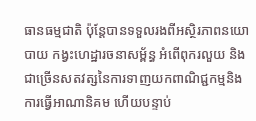ធានធម្មជាតិ ប៉ុន្តែបានទទួលរងពីអស្ថិរភាពនយោបាយ កង្វះហេដ្ឋារចនាសម្ព័ន្ធ អំពើពុករលួយ និងជាច្រើនសតវត្សនៃការទាញយកពាណិជ្ជកម្មនិងការធ្វើអាណានិគម ហើយបន្ទាប់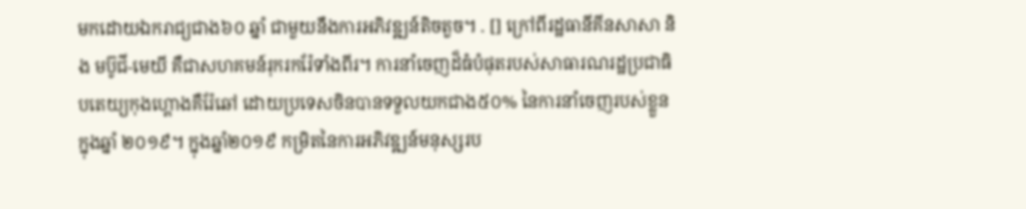មកដោយឯករាជ្យជាង៦០ ឆ្នាំ ជាមួយនឹងការអភិវឌ្ឍន៍តិចតួច។ . [] ក្រៅពីរដ្ឋធានីគីនសាសា និង មប៊ូជី-មេយី គឺជាសហគមន៍រុករករ៉ែទាំងពីរ។ ការនាំចេញដ៏ធំបំផុតរបស់សាធារណរដ្ឋប្រជាធិបតេយ្យកុងហ្គោងគឺរ៉ែឆៅ ដោយប្រទេសចិនបានទទួលយកជាង៥០% នៃការនាំចេញរបស់ខ្លួនក្នុងឆ្នាំ ២០១៩។ ក្នុងឆ្នាំ២០១៩ កម្រិតនៃការអភិវឌ្ឍន៍មនុស្សរប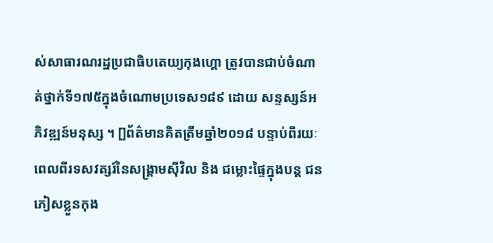ស់សាធារណរដ្ឋប្រជាធិបតេយ្យកុងហ្គោ ត្រូវបានជាប់ចំណាត់ថ្នាក់ទី១៧៥ក្នុងចំណោមប្រទេស១៨៩ ដោយ សន្ទស្សន៍អភិវឌ្ឍន៍មនុស្ស ។ []ព័ត៌មានគិតត្រឹមឆ្នាំ២០១៨ បន្ទាប់ពីរយៈពេលពីរទសវត្សរ៍នៃសង្រ្គាមស៊ីវិល និង ជម្លោះផ្ទៃក្នុងបន្ត ជនភៀសខ្លួនកុង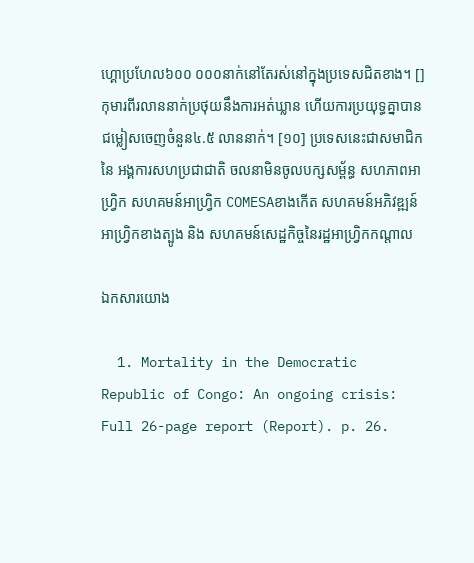ហ្គោប្រហែល៦០០ ០០០នាក់នៅតែរស់នៅក្នុងប្រទេសជិតខាង។ [] កុមារពីរលាននាក់ប្រថុយនឹងការអត់ឃ្លាន ហើយការប្រយុទ្ធគ្នាបានជម្លៀសចេញចំនួន៤.៥ លាននាក់។ [១០] ប្រទេសនេះជាសមាជិកនៃ អង្គការសហប្រជាជាតិ ចលនាមិនចូលបក្សសម្ព័ន្ធ សហភាពអាហ្វ្រិក សហគមន៍អាហ្វ្រិក COMESAខាងកើត សហគមន៍អភិវឌ្ឍន៍អាហ្វ្រិកខាងត្បូង និង សហគមន៍សេដ្ឋកិច្ចនៃរដ្ឋអាហ្វ្រិកកណ្តាល

ឯកសារយោង

  1. Mortality in the Democratic Republic of Congo: An ongoing crisis: Full 26-page report (Report). p. 26.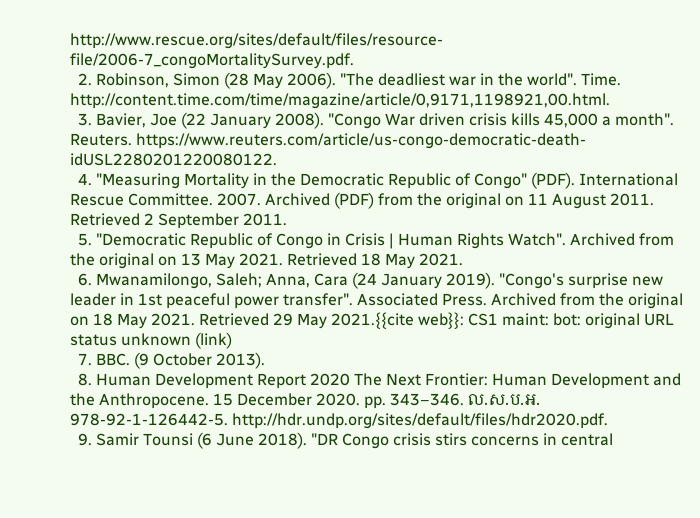http://www.rescue.org/sites/default/files/resource-file/2006-7_congoMortalitySurvey.pdf.
  2. Robinson, Simon (28 May 2006). "The deadliest war in the world". Time. http://content.time.com/time/magazine/article/0,9171,1198921,00.html.
  3. Bavier, Joe (22 January 2008). "Congo War driven crisis kills 45,000 a month". Reuters. https://www.reuters.com/article/us-congo-democratic-death-idUSL2280201220080122.
  4. "Measuring Mortality in the Democratic Republic of Congo" (PDF). International Rescue Committee. 2007. Archived (PDF) from the original on 11 August 2011. Retrieved 2 September 2011.
  5. "Democratic Republic of Congo in Crisis | Human Rights Watch". Archived from the original on 13 May 2021. Retrieved 18 May 2021.
  6. Mwanamilongo, Saleh; Anna, Cara (24 January 2019). "Congo's surprise new leader in 1st peaceful power transfer". Associated Press. Archived from the original on 18 May 2021. Retrieved 29 May 2021.{{cite web}}: CS1 maint: bot: original URL status unknown (link)
  7. BBC. (9 October 2013).
  8. Human Development Report 2020 The Next Frontier: Human Development and the Anthropocene. 15 December 2020. pp. 343–346. ល.ស.ប.អ. 978-92-1-126442-5. http://hdr.undp.org/sites/default/files/hdr2020.pdf.
  9. Samir Tounsi (6 June 2018). "DR Congo crisis stirs concerns in central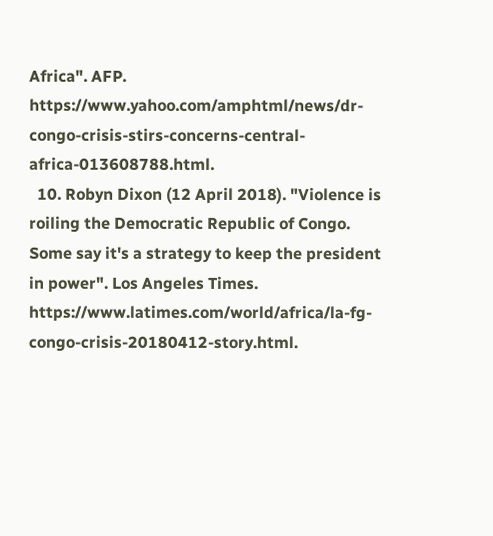Africa". AFP. https://www.yahoo.com/amphtml/news/dr-congo-crisis-stirs-concerns-central-africa-013608788.html.
  10. Robyn Dixon (12 April 2018). "Violence is roiling the Democratic Republic of Congo. Some say it's a strategy to keep the president in power". Los Angeles Times. https://www.latimes.com/world/africa/la-fg-congo-crisis-20180412-story.html.